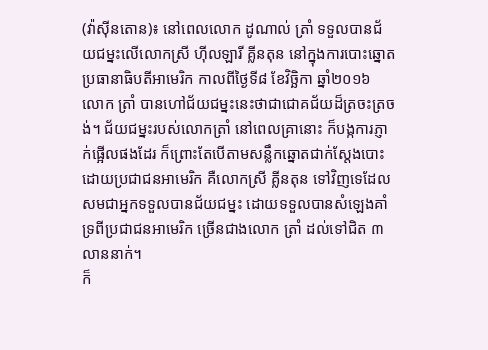(វ៉ាស៊ីនតោន)៖ នៅពេលលោក ដូណាល់ ត្រាំ ទទួលបានជ័យជម្នះលើលោកស្រី ហ៊ីលឡារី គ្លីនតុន នៅក្នុងការបោះឆ្នោតប្រធានាធិបតីអាមេរិក កាលពីថ្ងៃទី៨ ខែវិច្ឆិកា ឆ្នាំ២០១៦ លោក ត្រាំ បានហៅជ័យជម្នះនេះថាជាជោគជ័យដ៏ត្រចះត្រចង់។ ជ័យជម្នះរបស់លោកត្រាំ នៅពេលគ្រានោះ ក៏បង្កការភ្ញាក់ផ្អើលផងដែរ ក៏ព្រោះតែបើតាមសន្លឹកឆ្នោតជាក់ស្ដែងបោះដោយប្រជាជនអាមេរិក គឺលោកស្រី គ្លីនតុន ទៅវិញទេដែលសមជាអ្នកទទួលបានជ័យជម្នះ ដោយទទួលបានសំឡេងគាំទ្រពីប្រជាជនអាមេរិក ច្រើនជាងលោក ត្រាំ ដល់ទៅជិត ៣លាននាក់។
ក៏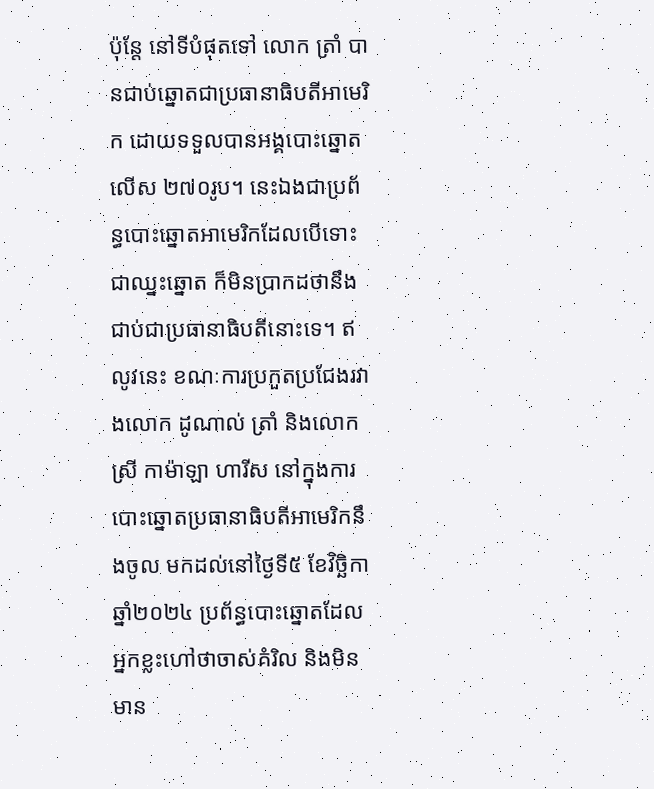ប៉ុន្តែ នៅទីបំផុតទៅ លោក ត្រាំ បានជាប់ឆ្នោតជាប្រធានាធិបតីអាមេរិក ដោយទទួលបានអង្គបោះឆ្នោតលើស ២៧០រូប។ នេះឯងជាប្រព័ន្ធបោះឆ្នោតអាមេរិកដែលបើទោះជាឈ្នះឆ្នោត ក៏មិនប្រាកដថានឹងជាប់ជាប្រធានាធិបតីនោះទេ។ ឥលូវនេះ ខណៈការប្រកួតប្រជែងរវាងលោក ដូណាល់ ត្រាំ និងលោកស្រី កាម៉ាឡា ហារីស នៅក្នុងការបោះឆ្នោតប្រធានាធិបតីអាមេរិកនឹងចូល មកដល់នៅថ្ងៃទី៥ ខែវិចិ្ឆកា ឆ្នាំ២០២៤ ប្រព័ន្ធបោះឆ្នោតដែលអ្នកខ្លះហៅថាចាស់គំរិល និងមិនមាន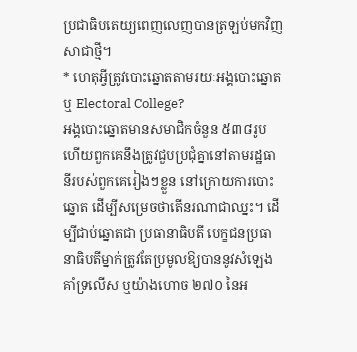ប្រជាធិបតេយ្យពេញលេញបានត្រឡប់មកវិញសាជាថ្មី។
* ហេតុអ្វីត្រូវបោះឆ្នោតតាមរយៈអង្គបោះឆ្នោត ឬ Electoral College?
អង្គបោះឆ្នោតមានសមាជិកចំនួន ៥៣៨រូប ហើយពួកគេនឹងត្រូវជួបប្រជុំគ្នានៅតាមរដ្ឋធានីរបស់ពួកគេរៀងៗខ្លួន នៅក្រោយការបោះឆ្នោត ដើម្បីសម្រេចថាតើនរណាជាឈ្នះ។ ដើម្បីជាប់ឆ្នោតជា ប្រធានាធិបតី បេក្ខជនប្រធានាធិបតីម្នាក់ត្រូវតែប្រមូលឱ្យបាននូវសំឡេងគាំទ្រលើស ឬយ៉ាងហោច ២៧០ នៃអ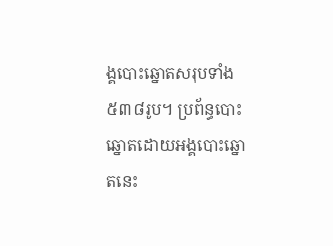ង្គបោះឆ្នោតសរុបទាំង៥៣៨រូប។ ប្រព័ន្ធបោះឆ្នោតដោយអង្គបោះឆ្នោតនេះ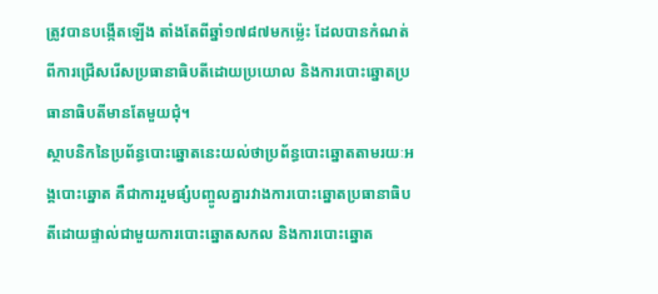ត្រូវបានបង្កើតឡើង តាំងតែពីឆ្នាំ១៧៨៧មកម្ល៉េះ ដែលបានកំណត់ពីការជ្រើសរើសប្រធានាធិបតីដោយប្រយោល និងការបោះឆ្នោតប្រធានាធិបតីមានតែមួយជុំ។
ស្ថាបនិកនៃប្រព័ន្ធបោះឆ្នោតនេះយល់ថាប្រព័ន្ធបោះឆ្នោតតាមរយៈអង្គបោះឆ្នោត គឺជាការរួមផ្សំបញ្ចូលគ្នារវាងការបោះឆ្នោតប្រធានាធិបតីដោយផ្ទាល់ជាមួយការបោះឆ្នោតសកល និងការបោះឆ្នោត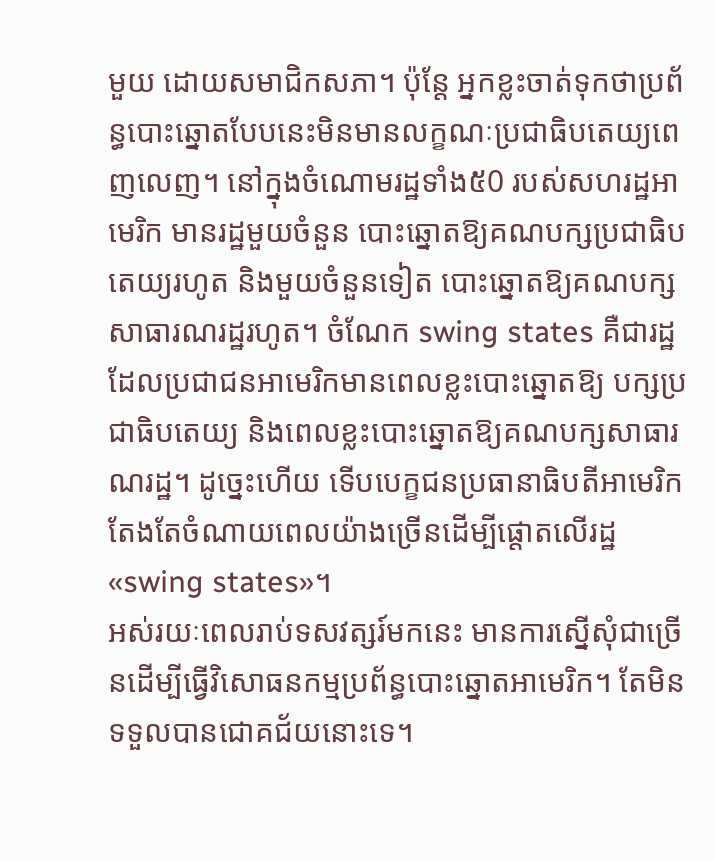មួយ ដោយសមាជិកសភា។ ប៉ុន្តែ អ្នកខ្លះចាត់ទុកថាប្រព័ន្ធបោះឆ្នោតបែបនេះមិនមានលក្ខណៈប្រជាធិបតេយ្យពេញលេញ។ នៅក្នុងចំណោមរដ្ឋទាំង៥0 របស់សហរដ្ឋអាមេរិក មានរដ្ឋមួយចំនួន បោះឆ្នោតឱ្យគណបក្សប្រជាធិបតេយ្យរហូត និងមួយចំនួនទៀត បោះឆ្នោតឱ្យគណបក្សសាធារណរដ្ឋរហូត។ ចំណែក swing states គឺជារដ្ឋដែលប្រជាជនអាមេរិកមានពេលខ្លះបោះឆ្នោតឱ្យ បក្សប្រជាធិបតេយ្យ និងពេលខ្លះបោះឆ្នោតឱ្យគណបក្សសាធារណរដ្ឋ។ ដូច្នេះហើយ ទើបបេក្ខជនប្រធានាធិបតីអាមេរិកតែងតែចំណាយពេលយ៉ាងច្រើនដើម្បីផ្តោតលើរដ្ឋ «swing states»។
អស់រយៈពេលរាប់ទសវត្សរ៍មកនេះ មានការស្នើសុំជាច្រើនដើម្បីធ្វើវិសោធនកម្មប្រព័ន្ធបោះឆ្នោតអាមេរិក។ តែមិនទទួលបានជោគជ័យនោះទេ។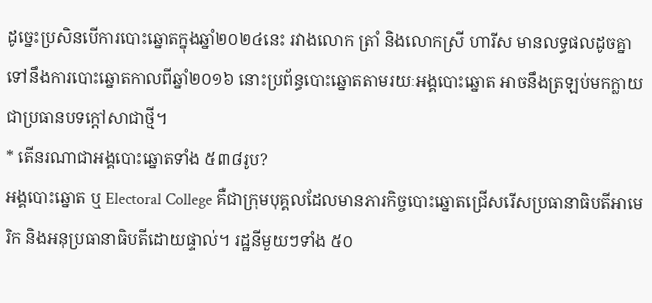ដូច្នេះប្រសិនបើការបោះឆ្នោតក្នុងឆ្នាំ២០២៤នេះ រវាងលោក ត្រាំ និងលោកស្រី ហារីស មានលទ្ធផលដូចគ្នាទៅនឹងការបោះឆ្នោតកាលពីឆ្នាំ២០១៦ នោះប្រព័ន្ធបោះឆ្នោតតាមរយៈអង្គបោះឆ្នោត អាចនឹងត្រឡប់មកក្លាយជាប្រធានបទក្ដៅសាជាថ្មី។
* តើនរណាជាអង្គបោះឆ្នោតទាំង ៥៣៨រូប?
អង្គបោះឆ្នោត ឬ Electoral College គឺជាក្រុមបុគ្គលដែលមានភារកិច្ចបោះឆ្នោតជ្រើសរើសប្រធានាធិបតីអាមេរិក និងអនុប្រធានាធិបតីដោយផ្ទាល់។ រដ្ឋនីមួយៗទាំង ៥០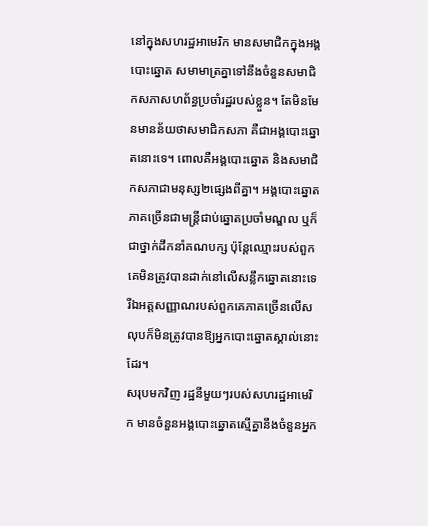នៅក្នុងសហរដ្ឋអាមេរិក មានសមាជិកក្នុងអង្គបោះឆ្នោត សមាមាត្រគ្នាទៅនឹងចំនួនសមាជិកសភាសហព័ន្ធប្រចាំរដ្ឋរបស់ខ្លួន។ តែមិនមែនមានន័យថាសមាជិកសភា គឺជាអង្គបោះឆ្នោតនោះទេ។ ពោលគឺអង្គបោះឆ្នោត និងសមាជិកសភាជាមនុស្ស២ផ្សេងពីគ្នា។ អង្គបោះឆ្នោតភាគច្រើនជាមន្ត្រីជាប់ឆ្នោតប្រចាំមណ្ឌល ឬក៏ជាថ្នាក់ដឹកនាំគណបក្ស ប៉ុន្តែឈ្មោះរបស់ពួកគេមិនត្រូវបានដាក់នៅលើសន្លឹកឆ្នោតនោះទេ រីឯអត្តសញ្ញាណរបស់ពួកគេភាគច្រើនលើសលុបក៏មិនត្រូវបានឱ្យអ្នកបោះឆ្នោតស្គាល់នោះដែរ។
សរុបមកវិញ រដ្ឋនីមួយៗរបស់សហរដ្ឋអាមេរិក មានចំនួនអង្គបោះឆ្នោតស្មើគ្នានឹងចំនួនអ្នក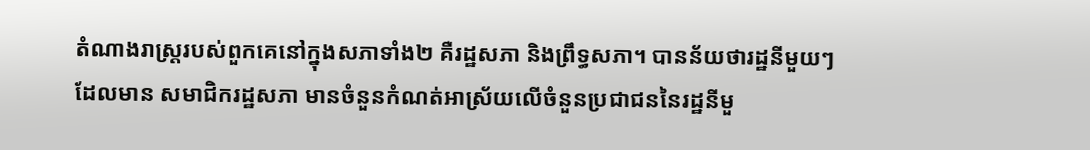តំណាងរាស្ត្ររបស់ពួកគេនៅក្នុងសភាទាំង២ គឺរដ្ឋសភា និងព្រឹទ្ធសភា។ បានន័យថារដ្ឋនីមួយៗដែលមាន សមាជិករដ្ឋសភា មានចំនួនកំណត់អាស្រ័យលើចំនួនប្រជាជននៃរដ្ឋនីមួ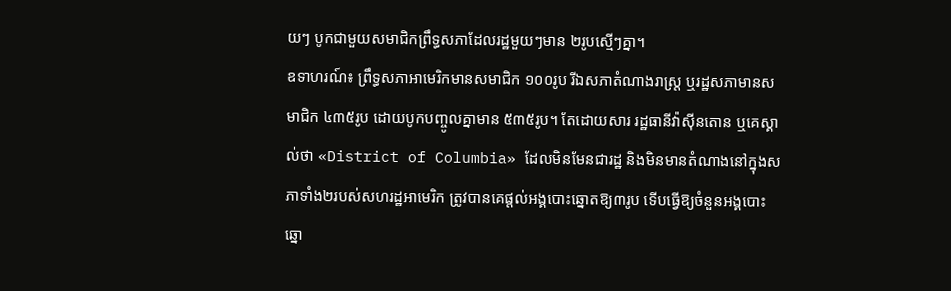យៗ បូកជាមួយសមាជិកព្រឹទ្ធសភាដែលរដ្ឋមួយៗមាន ២រូបស្មើៗគ្នា។
ឧទាហរណ៍៖ ព្រឹទ្ធសភាអាមេរិកមានសមាជិក ១០០រូប រីឯសភាតំណាងរាស្រ្ត ឬរដ្ឋសភាមានសមាជិក ៤៣៥រូប ដោយបូកបញ្ចូលគ្នាមាន ៥៣៥រូប។ តែដោយសារ រដ្ឋធានីវ៉ាស៊ីនតោន ឬគេស្គាល់ថា «District of Columbia» ដែលមិនមែនជារដ្ឋ និងមិនមានតំណាងនៅក្នុងសភាទាំង២របស់សហរដ្ឋអាមេរិក ត្រូវបានគេផ្ដល់អង្គបោះឆ្នោតឱ្យ៣រូប ទើបធ្វើឱ្យចំនួនអង្គបោះឆ្នោ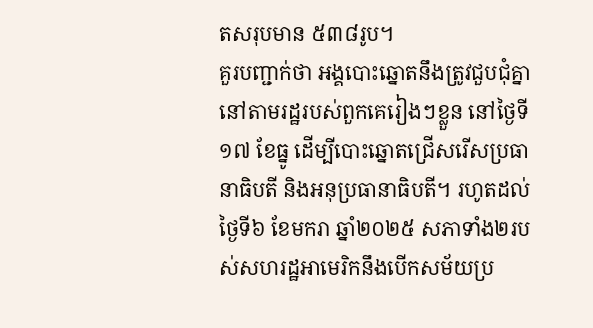តសរុបមាន ៥៣៨រូប។
គួរបញ្ជាក់ថា អង្គបោះឆ្នោតនឹងត្រូវជួបជុំគ្នានៅតាមរដ្ឋរបស់ពួកគេរៀងៗខ្លួន នៅថ្ងៃទី១៧ ខែធ្នូ ដើម្បីបោះឆ្នោតជ្រើសរើសប្រធានាធិបតី និងអនុប្រធានាធិបតី។ រហូតដល់ថ្ងៃទី៦ ខែមករា ឆ្នាំ២០២៥ សភាទាំង២របស់សហរដ្ឋអាមេរិកនឹងបើកសម័យប្រ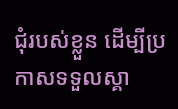ជុំរបស់ខ្លួន ដើម្បីប្រកាសទទួលស្គា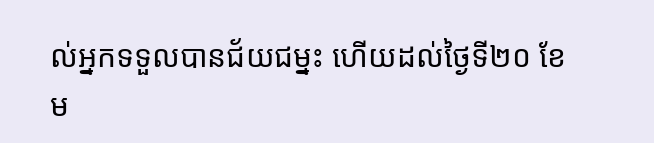ល់អ្នកទទួលបានជ័យជម្នះ ហើយដល់ថ្ងៃទី២០ ខែម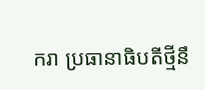ករា ប្រធានាធិបតីថ្មីនឹ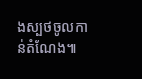ងស្បថចូលកាន់តំណែង៕